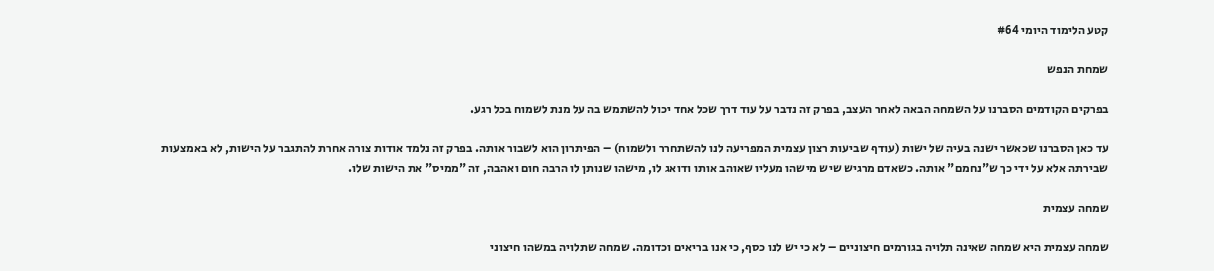קטע הלימוד היומי #64

שמחת הנפש

בפרקים הקודמים הסברנו על השמחה הבאה לאחר העצב, בפרק זה נדבר על עוד דרך שכל אחד יכול להשתמש בה על מנת לשמוח בכל רגע.

עד כאן הסברנו שכאשר ישנה בעיה של ישות (עודף שביעות רצון עצמית המפריעה לנו להשתחרר ולשמוח) – הפיתרון הוא לשבור אותה. בפרק זה נלמד אודות צורה אחרת להתגבר על הישות, לא באמצעות שבירתה אלא על ידי כך ש"נחמם" אותה. כשאדם מרגיש שיש מישהו מעליו שאוהב אותו ודואג לו, מישהו שנותן לו הרבה חום ואהבה, זה "ממיס" את הישות שלו.

שמחה עצמית

שמחה עצמית היא שמחה שאינה תלויה בגורמים חיצוניים – לא כי יש לנו כסף, כי אנו בריאים וכדומה. שמחה שתלויה במשהו חיצוני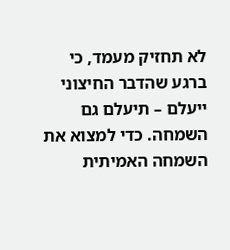לא תחזיק מעמד, כי ברגע שהדבר החיצוני ייעלם – תיעלם גם השמחה. כדי למצוא את השמחה האמיתית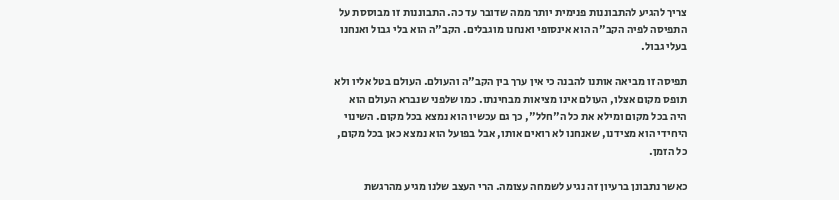צריך להגיע להתבוננות פנימית יותר ממה שדובר עד כה. התבוננות זו מבוססת על התפיסה לפיה הקב"ה הוא אינסופי ואנחנו מוגבלים. הקב"ה הוא בלי גבול ואנחנו בעלי גבול.

תפיסה זו מביאה אותנו להבנה כי אין ערך בין הקב"ה והעולם. העולם בטל אליו ולא תופס מקום אצלו, העולם אינו מציאות מבחינתו. כמו שלפני שנברא העולם הוא היה בכל מקום ומילא את כל ה"חלל", כך גם עכשיו הוא נמצא בכל מקום. השינוי היחידי הוא מצידנו, שאנחנו לא רואים אותו, אבל בפועל הוא נמצא כאן בכל מקום, כל הזמן.

כאשר נתבונן ברעיון זה נגיע לשמחה עצומה. הרי העצב שלנו מגיע מהרגשת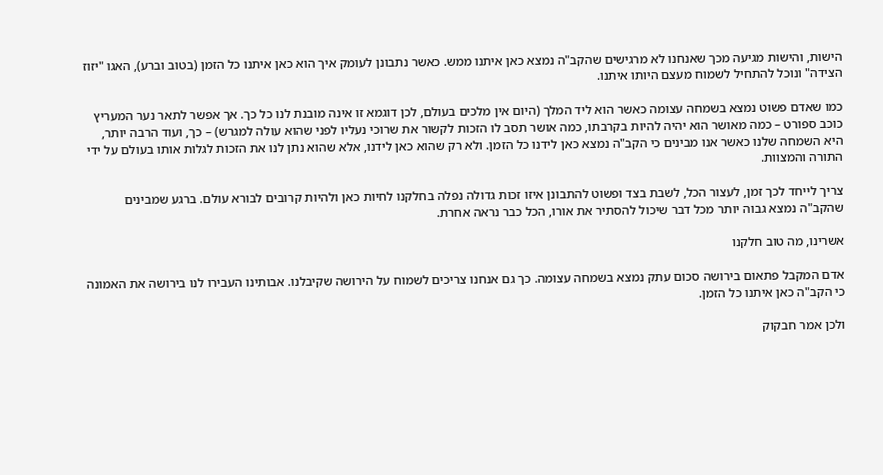הישות, והישות מגיעה מכך שאנחנו לא מרגישים שהקב"ה נמצא כאן איתנו ממש. כאשר נתבונן לעומק איך הוא כאן איתנו כל הזמן (בטוב וברע), האגו "יזוז הצידה" ונוכל להתחיל לשמוח מעצם היותו איתנו.

כמו שאדם פשוט נמצא בשמחה עצומה כאשר הוא ליד המלך (היום אין מלכים בעולם, לכן דוגמא זו אינה מובנת לנו כל כך. אך אפשר לתאר נער המעריץ כוכב ספורט – כמה מאושר הוא יהיה להיות בקרבתו, כמה אושר תסב לו הזכות לקשור את שרוכי נעליו לפני שהוא עולה למגרש) – כך, ועוד הרבה יותר, היא השמחה שלנו כאשר אנו מבינים כי הקב"ה נמצא כאן לידנו כל הזמן. ולא רק שהוא כאן לידנו, אלא שהוא נתן לנו את הזכות לגלות אותו בעולם על ידי התורה והמצוות.

צריך לייחד לכך זמן, לעצור הכל, לשבת בצד ופשוט להתבונן איזו זכות גדולה נפלה בחלקנו לחיות כאן ולהיות קרובים לבורא עולם. ברגע שמבינים שהקב"ה נמצא גבוה יותר מכל דבר שיכול להסתיר את אורו, הכל כבר נראה אחרת.

אשרינו, מה טוב חלקנו

אדם המקבל פתאום בירושה סכום עתק נמצא בשמחה עצומה. כך גם אנחנו צריכים לשמוח על הירושה שקיבלנו. אבותינו העבירו לנו בירושה את האמונה כי הקב"ה כאן איתנו כל הזמן.

ולכן אמר חבקוק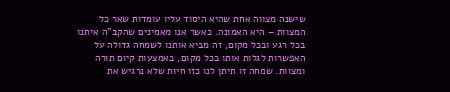שישנה מצווה אחת שהיא היסוד עליו עומדות שאר כל המצוות – היא האמונה. כאשר אנו מאמינים שהקב"ה איתנו בכל רגע ובכל מקום, זה מביא אותנו לשמחה גדולה על האפשרות לגלות אותו בכל מקום, באמצעות קיום תורה ומצוות. שמחה זו תיתן לנו כזו חיות שלא נרגיש את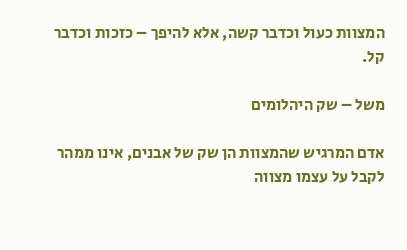המצוות כעול וכדבר קשה, אלא להיפך – כזכות וכדבר קל.

משל – שק היהלומים

אדם המרגיש שהמצוות הן שק של אבנים, אינו ממהר לקבל על עצמו מצווה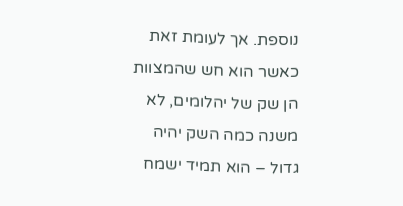נוספת. אך לעומת זאת כאשר הוא חש שהמצוות הן שק של יהלומים, לא משנה כמה השק יהיה גדול – הוא תמיד ישמח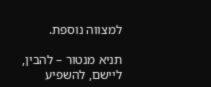למצווה נוספת.

תניא מנטור – להבין, ליישם, להשפיע